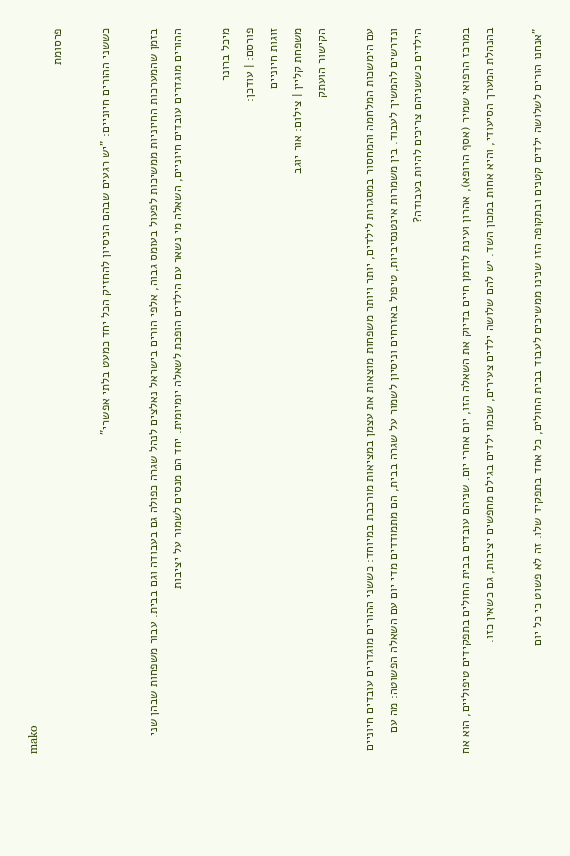mako
פרסומת

כששני ההורים חיוניים: "יש רגעים שבהם הניסיון להחזיק הכל יחד כמעט בלתי אפשרי"

בזמן שהמערכות החיוניות ממשיכות לפעול בעומס גבוה, אלפי הורים בישראל נאלצים לנהל שגרה כפולה גם בעבודה וגם בבית. עבור משפחות שבהן שני ההורים מוגדרים עובדים חיוניים, השאלה מי נשאר עם הילדים הופכת לשאלה יומיומית. יחד הם מנסים לשמור על יציבות

מיכל ברונר
פורסם: | עודכן:
זוגות חיוניים
משפחת קליין | צילום: אור יוגב
הקישור הועתק

עם הימשכות המלחמה והמחסור במסגרות לילדים, יותר ויותר משפחות מוצאות את עצמן במציאות מורכבת במיוחד: כששני ההורים מוגדרים עובדים חיוניים ונדרשים להמשיך לעבוד. בין משמרות אינטנסיביות, טיפול באזרחים וניסיון לשמור על שגרה בבית, הם מתמודדים מדי יום עם השאלה הפשוטה: מה עם הילדים כששניהם צריכים להיות בעבודה?

במרכז הרפואי שמיר (אסף הרופא), אהרון ועינת לודמן חיים בדיוק את השאלה הזו, יום אחרי יום. שניהם עובדים בבית החולים בתפקידים טיפוליים, הוא אח בהנהלת המערך הסיעודי, והיא אחות במכון השד. יש להם שלושה ילדים צעירים, שכמו ילדים בגילם מחפשים יציבות, גם כשאין כזו.

"אנחנו הורים לשלושה ילדים קטנים ובתקופה הזו שנינו ממשיכים לעבוד בבית החולים, כל אחד בתפקיד שלו. זה לא פשוט כי כל יום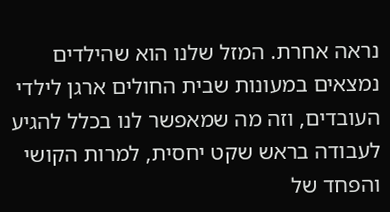נראה אחרת. המזל שלנו הוא שהילדים נמצאים במעונות שבית החולים ארגן לילדי העובדים, וזה מה שמאפשר לנו בכלל להגיע לעבודה בראש שקט יחסית, למרות הקושי והפחד של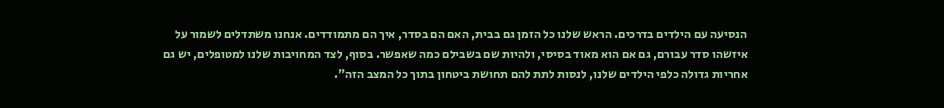הנסיעה עם הילדים בדרכים. הראש שלנו כל הזמן גם בבית, האם הם בסדר, איך הם מתמודדים. אנחנו משתדלים לשמור על איזשהו סדר עבורם, גם אם הוא מאוד בסיסי, ולהיות שם בשבילם כמה שאפשר. בסוף, לצד המחויבות שלנו למטופלים, יש גם אחריות גדולה כלפי הילדים שלנו, לנסות לתת להם תחושת ביטחון בתוך כל המצב הזה".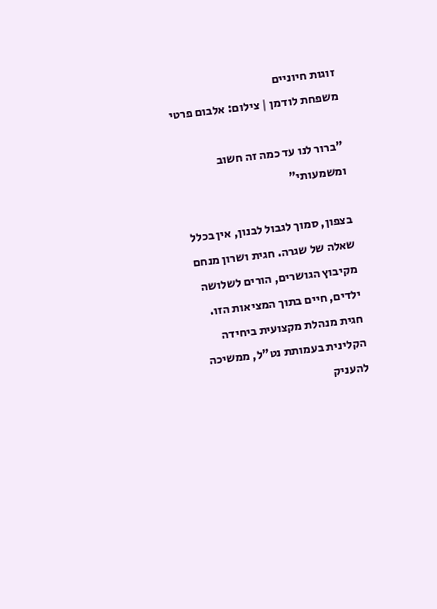זוגות חיוניים
משפחת לודמן | צילום: אלבום פרטי

"ברור לנו עד כמה זה חשוב ומשמעותי"

בצפון, סמוך לגבול לבנון, אין בכלל שאלה של שגרה. חגית ושרון מנחם מקיבוץ הגושרים, הורים לשלושה ילדים, חיים בתוך המציאות הזו. חגית מנהלת מקצועית ביחידה הקלינית בעמותת נט"ל, ממשיכה להעניק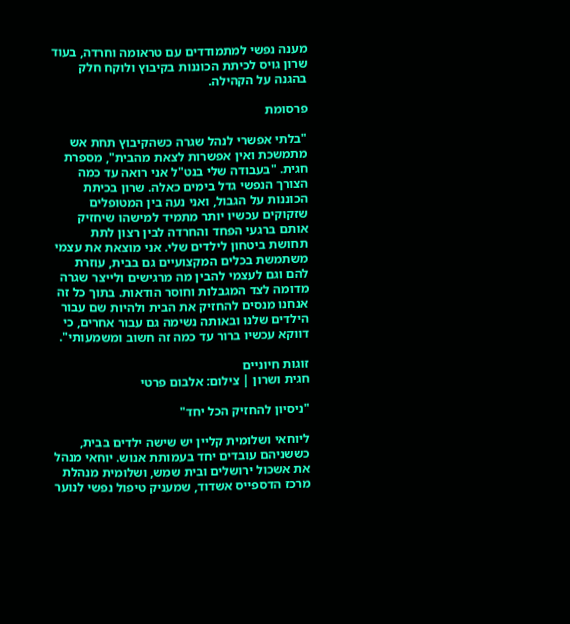מענה נפשי למתמודדים עם טראומה וחרדה, בעוד שרון גויס לכיתת הכוננות בקיבוץ ולוקח חלק בהגנה על הקהילה.

פרסומת

"בלתי אפשרי לנהל שגרה כשהקיבוץ תחת אש מתמשכת ואין אפשרות לצאת מהבית", מספרת חגית. "בעבודה שלי בנט"ל אני רואה עד כמה הצורך הנפשי גדל בימים כאלה. שרון בכיתת הכוננות על הגבול, ואני נעה בין המטופלים שזקוקים עכשיו יותר מתמיד למישהו שיחזיק אותם ברגעי הפחד והחרדה לבין רצון לתת תחושת ביטחון לילדים שלי. אני מוצאת את עצמי משתמשת בכלים המקצועיים גם בבית, עוזרת להם וגם לעצמי להבין מה מרגישים ולייצר שגרה מדומה לצד המגבלות וחוסר הודאות. בתוך כל זה אנחנו מנסים להחזיק את הבית ולהיות שם עבור הילדים שלנו ובאותה נשימה גם עבור אחרים, כי דווקא עכשיו ברור עד כמה זה חשוב ומשמעותי".

זוגות חיוניים
חגית ושרון | צילום: אלבום פרטי

"ניסיון להחזיק הכל יחד"

ליוחאי ושלומית קליין יש שישה ילדים בבית, כששניהם עובדים יחד בעמותת אנוש. יוחאי מנהל את אשכול ירושלים ובית שמש, ושלומית מנהלת מרכז הדספייס אשדוד, שמעניק טיפול נפשי לנוער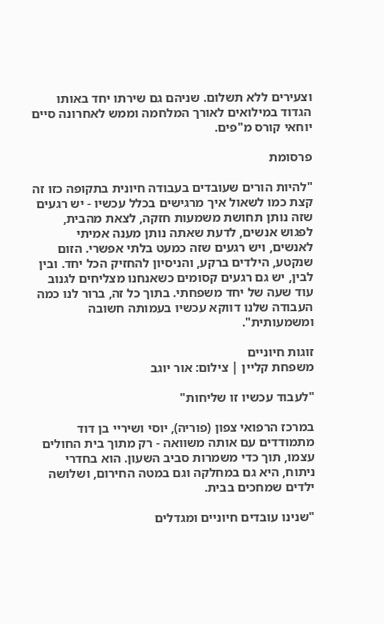וצעירים ללא תשלום. שניהם גם שירתו יחד באותו הגדוד במילואים לאורך המלחמה וממש לאחרונה סיים יוחאי קורס מ"פים.

פרסומת

"להיות הורים שעובדים בעבודה חיונית בתקופה כזו זה קצת כמו לשאול איך מרגישים בכלל עכשיו - יש רגעים שזה נותן תחושת משמעות חזקה, לצאת מהבית, לפגוש אנשים, לדעת שאתה נותן מענה אמיתי לאנשים, ויש רגעים שזה כמעט בלתי אפשרי. הזום שנקטע, הילדים ברקע, והניסיון להחזיק הכל יחד. ובין לבין, יש גם רגעים קסומים כשאנחנו מצליחים לגנוב עוד שעה של יחד משפחתי. בתוך כל זה, ברור לנו כמה העבודה שלנו דווקא עכשיו בעמותה חשובה ומשמעותית".

זוגות חיוניים
משפחת קליין | צילום: אור יוגב

"לעבוד עכשיו זו שליחות"

במרכז הרפואי צפון (פוריה), יוסי ושיריי בן דוד מתמודדים עם אותה משוואה - רק מתוך בית החולים עצמו, תוך כדי משמרות סביב השעון. הוא בחדרי ניתוח, היא גם במחלקה וגם במטה החירום, ושלושה ילדים שמחכים בבית.

"שנינו עובדים חיוניים ומגדלים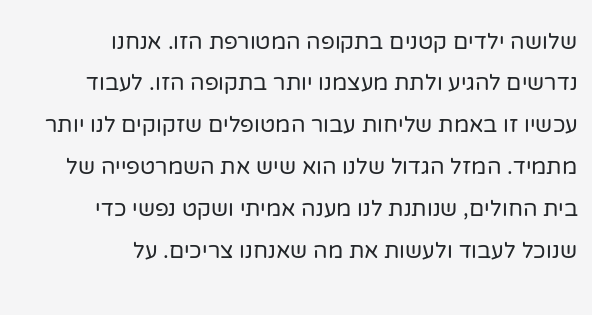שלושה ילדים קטנים בתקופה המטורפת הזו. אנחנו נדרשים להגיע ולתת מעצמנו יותר בתקופה הזו. לעבוד עכשיו זו באמת שליחות עבור המטופלים שזקוקים לנו יותר מתמיד. המזל הגדול שלנו הוא שיש את השמרטפייה של בית החולים, שנותנת לנו מענה אמיתי ושקט נפשי כדי שנוכל לעבוד ולעשות את מה שאנחנו צריכים. על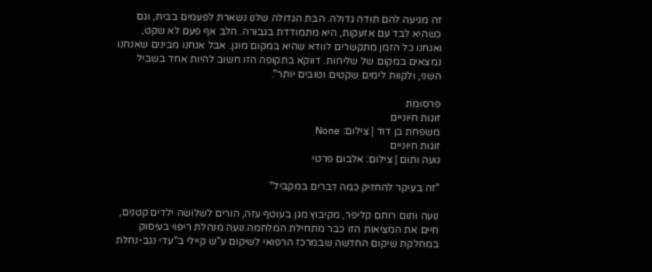זה מגיעה להם תודה גדולה. הבת הגדולה שלנו נשארת לפעמים בבית, וגם כשהיא לבד עם אזעקות, היא מתמודדת בגבורה. הלב אף פעם לא שקט, ואנחנו כל הזמן מתקשרים לוודא שהיא במקום מוגן. אבל אנחנו מבינים שאנחנו נמצאים במקום של שליחות. דווקא בתקופה הזו חשוב להיות אחד בשביל השני, ולקוות לימים שקטים וטובים יותר".

פרסומת
זוגות חיוניים
משפחת בן דוד | צילום: None
זוגות חיוניים
נועה ותום | צילום: אלבום פרטי

"זה בעיקר להחזיק כמה דברים במקביל"

נועה ותום רותם קליפר, מקיבוץ מגן בעוטף עזה, הורים לשלושה ילדים קטנים, חיים את המציאות הזו כבר מתחילת המלחמה.נועה מנהלת ריפוי בעיסוק במחלקת שיקום החדשה שבמרכז הרפואי לשיקום ע"ש קיילי ב"עדי נגב-נחלת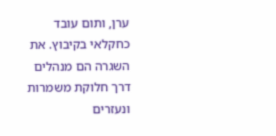ערן, ותום עובד כחקלאי בקיבוץ. את השגרה הם מנהלים דרך חלוקת משמרות ונעזרים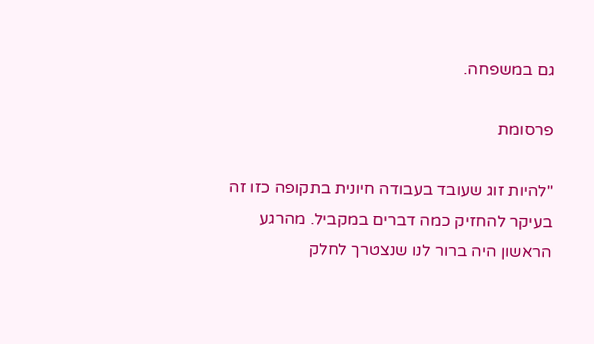גם במשפחה.

פרסומת

"להיות זוג שעובד בעבודה חיונית בתקופה כזו זה בעיקר להחזיק כמה דברים במקביל. מהרגע הראשון היה ברור לנו שנצטרך לחלק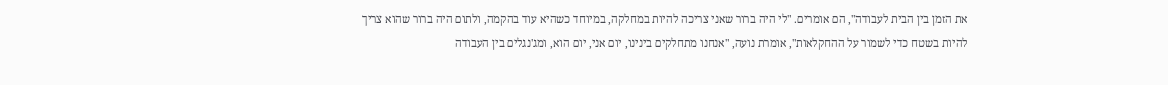את הזמן בין הבית לעבודה", הם אומרים. "לי היה ברור שאני צריכה להיות במחלקה, במיוחד כשהיא עוד בהקמה, ולתום היה ברור שהוא צריך להיות בשטח כדי לשמור על ההחקלאות", אומרת נועה, "אנחנו מתחלקים בינינו, יום אני, יום הוא, ומג'נגלים בין העבודה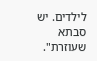לילדים. יש סבתא שעוזרת".